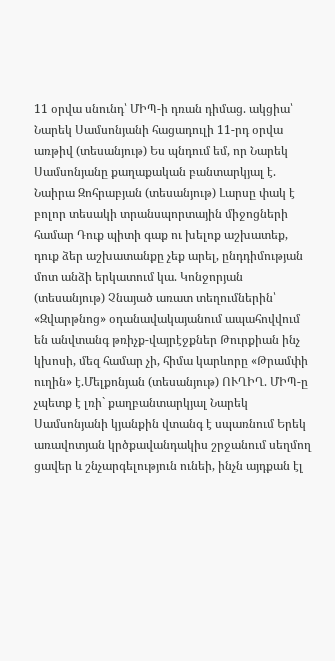11 օրվա սնունդ՝ ՄԻՊ-ի դռան դիմաց. ակցիա՝ Նարեկ Սամսոնյանի հացադուլի 11-րդ օրվա առթիվ (տեսանյութ) Ես պնդում եմ, որ Նարեկ Սամսոնյանը քաղաքական բանտարկյալ է. Նաիրա Զոհրաբյան (տեսանյութ) Լարսը փակ է բոլոր տեսակի տրանսպորտային միջոցների համար Դուք պիտի գաք ու խելոք աշխատեք, դուք ձեր աշխատանքը չեք արել, ընդդիմության մոտ անձի երկատում կա. Կոնջորյան (տեսանյութ) Չնայած առատ տեղումներին՝ «Զվարթնոց» օդանավակայանում ապահովվում են անվտանգ թռիչք-վայրէջքներ Թուրքիան ինչ կխոսի, մեզ համար չի, հիմա կարևորը «Թրամփի ուղին» է.Մելքոնյան (տեսանյութ) ՈՒՂԻՂ. ՄԻՊ-ը չպետք է լռի` քաղբանտարկյալ Նարեկ Սամսոնյանի կյանքին վտանգ է սպառնում Երեկ առավոտյան կրծքավանդակիս շրջանում սեղմող ցավեր և շնչարգելություն ունեի, ինչն այդքան էլ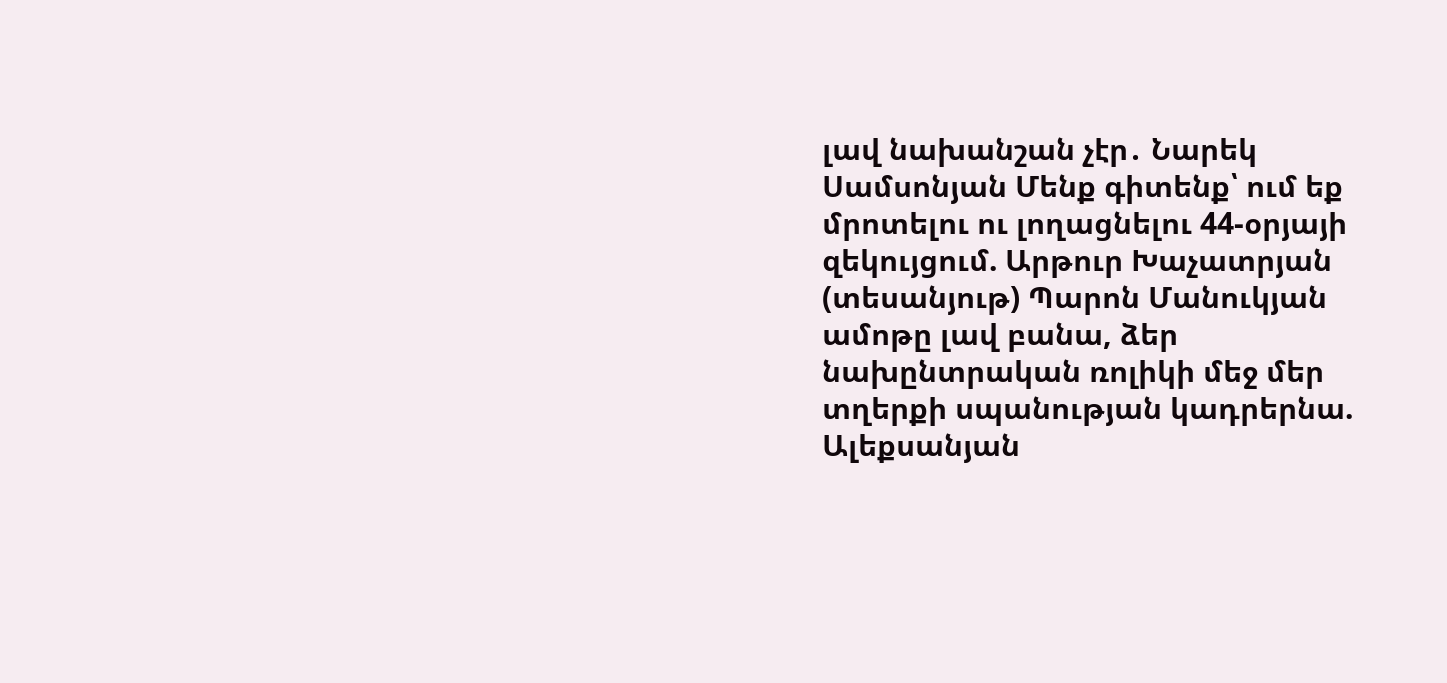լավ նախանշան չէր․ Նարեկ Սամսոնյան Մենք գիտենք՝ ում եք մրոտելու ու լողացնելու 44-օրյայի զեկույցում. Արթուր Խաչատրյան (տեսանյութ) Պարոն Մանուկյան ամոթը լավ բանա, ձեր նախընտրական ռոլիկի մեջ մեր տղերքի սպանության կադրերնա. Ալեքսանյան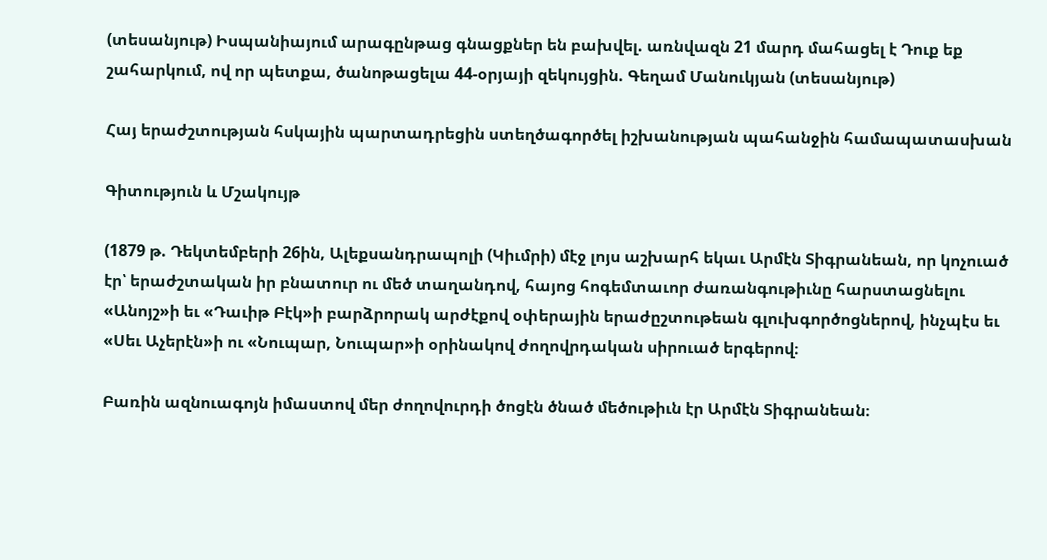(տեսանյութ) Իսպանիայում արագընթաց գնացքներ են բախվել. առնվազն 21 մարդ մահացել է Դուք եք շահարկում, ով որ պետքա, ծանոթացելա 44-օրյայի զեկույցին. Գեղամ Մանուկյան (տեսանյութ)

Հայ երաժշտության հսկային պարտադրեցին ստեղծագործել իշխանության պահանջին համապատասխան

Գիտություն և Մշակույթ

(1879 թ. Դեկտեմբերի 26ին, Ալեքսանդրապոլի (Կիւմրի) մէջ լոյս աշխարհ եկաւ Արմէն Տիգրանեան, որ կոչուած էր՝ երաժշտական իր բնատուր ու մեծ տաղանդով, հայոց հոգեմտաւոր ժառանգութիւնը հարստացնելու «Անոյշ»ի եւ «Դաւիթ Բէկ»ի բարձրորակ արժէքով օփերային երաժըշտութեան գլուխգործոցներով, ինչպէս եւ «Սեւ Աչերէն»ի ու «Նուպար, Նուպար»ի օրինակով ժողովրդական սիրուած երգերով։

Բառին ազնուագոյն իմաստով մեր ժողովուրդի ծոցէն ծնած մեծութիւն էր Արմէն Տիգրանեան։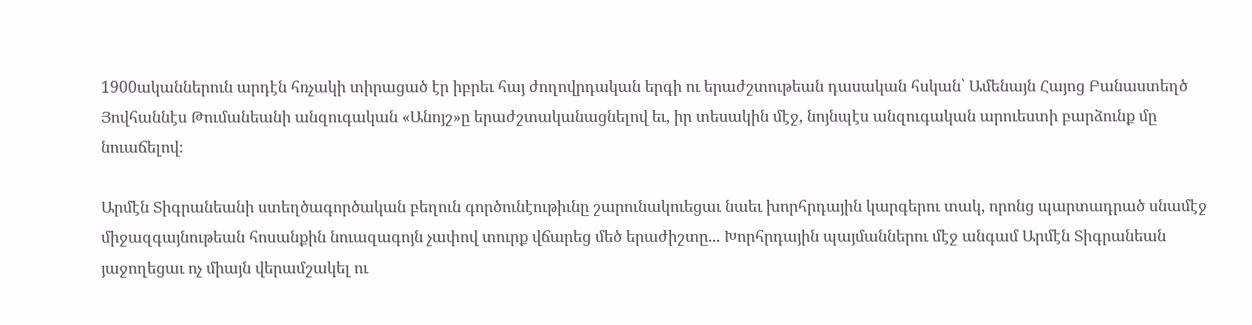1900ականներուն արդէն հռչակի տիրացած էր իբրեւ հայ ժողովրդական երգի ու երաժշտութեան դասական հսկան՝ Ամենայն Հայոց Բանաստեղծ Յովհաննէս Թումանեանի անզուգական «Անոյշ»ը երաժշտականացնելով եւ, իր տեսակին մէջ, նոյնպէս անզուգական արուեստի բարձունք մը նուաճելով։

Արմէն Տիգրանեանի ստեղծագործական բեղուն գործունէութիւնը շարունակուեցաւ նաեւ խորհրդային կարգերու տակ, որոնց պարտադրած սնամէջ միջազգայնութեան հոսանքին նուազագոյն չափով տուրք վճարեց մեծ երաժիշտը... Խորհրդային պայմաններու մէջ անգամ Արմէն Տիգրանեան յաջողեցաւ ոչ միայն վերամշակել ու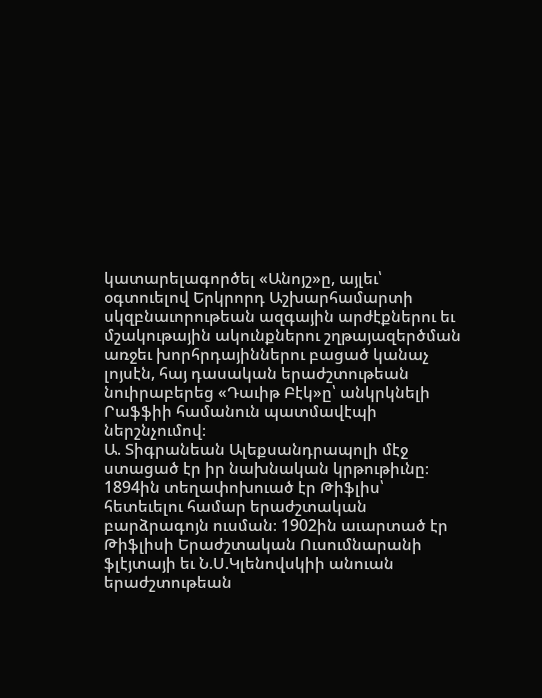կատարելագործել «Անոյշ»ը, այլեւ՝ օգտուելով Երկրորդ Աշխարհամարտի սկզբնաւորութեան ազգային արժէքներու եւ մշակութային ակունքներու շղթայազերծման առջեւ խորհրդայիններու բացած կանաչ լոյսէն, հայ դասական երաժշտութեան նուիրաբերեց «Դաւիթ Բէկ»ը՝ անկրկնելի Րաֆֆիի համանուն պատմավէպի ներշնչումով։
Ա. Տիգրանեան Ալեքսանդրապոլի մէջ ստացած էր իր նախնական կրթութիւնը։ 1894ին տեղափոխուած էր Թիֆլիս՝ հետեւելու համար երաժշտական բարձրագոյն ուսման։ 1902ին աւարտած էր Թիֆլիսի Երաժշտական Ուսումնարանի ֆլէյտայի եւ Ն.Ս.Կլենովսկիի անուան երաժշտութեան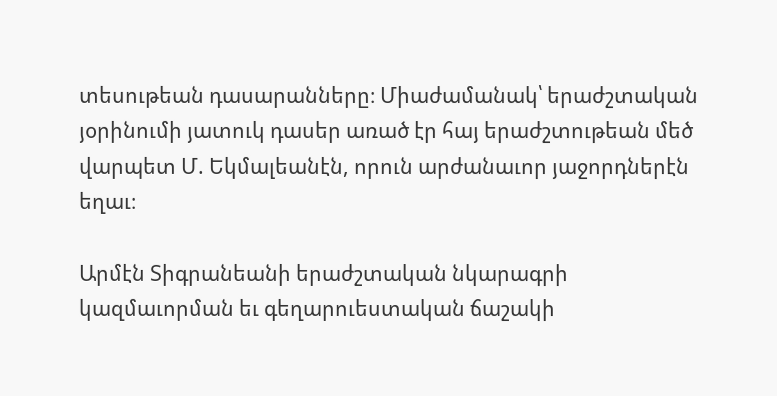տեսութեան դասարանները։ Միաժամանակ՝ երաժշտական յօրինումի յատուկ դասեր առած էր հայ երաժշտութեան մեծ վարպետ Մ. Եկմալեանէն, որուն արժանաւոր յաջորդներէն եղաւ։

Արմէն Տիգրանեանի երաժշտական նկարագրի կազմաւորման եւ գեղարուեստական ճաշակի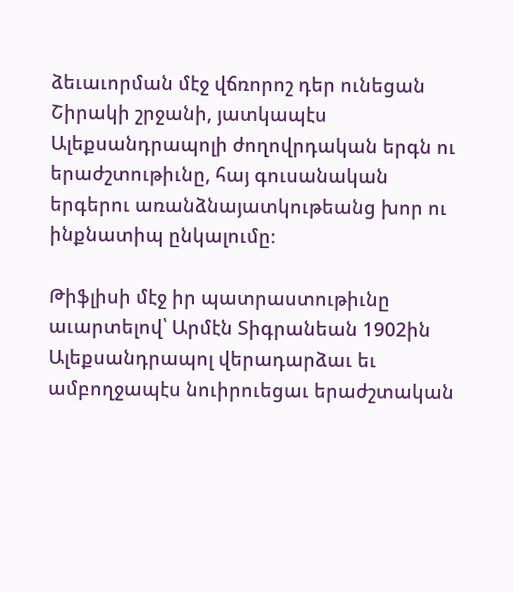ձեւաւորման մէջ վճռորոշ դեր ունեցան Շիրակի շրջանի, յատկապէս Ալեքսանդրապոլի ժողովրդական երգն ու երաժշտութիւնը, հայ գուսանական երգերու առանձնայատկութեանց խոր ու ինքնատիպ ընկալումը։

Թիֆլիսի մէջ իր պատրաստութիւնը աւարտելով՝ Արմէն Տիգրանեան 1902ին Ալեքսանդրապոլ վերադարձաւ եւ ամբողջապէս նուիրուեցաւ երաժշտական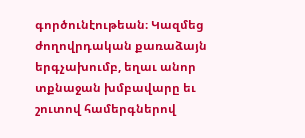գործունէութեան։ Կազմեց ժողովրդական քառաձայն երգչախումբ, եղաւ անոր տքնաջան խմբավարը եւ շուտով համերգներով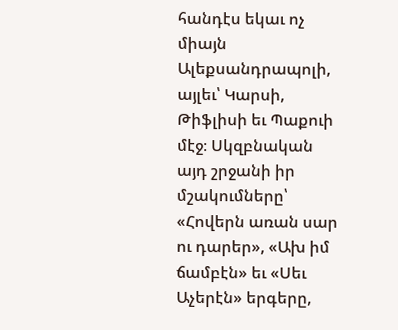հանդէս եկաւ ոչ միայն Ալեքսանդրապոլի, այլեւ՝ Կարսի, Թիֆլիսի եւ Պաքուի մէջ։ Սկզբնական այդ շրջանի իր մշակումները՝ «Հովերն առան սար ու դարեր», «Ախ իմ ճամբէն» եւ «Սեւ Աչերէն» երգերը,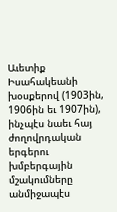Աւետիք Իսահակեանի խօսքերով (1903ին, 1906ին եւ 1907ին), ինչպէս նաեւ հայ ժողովրդական երգերու խմբերգային մշակումները անմիջապէս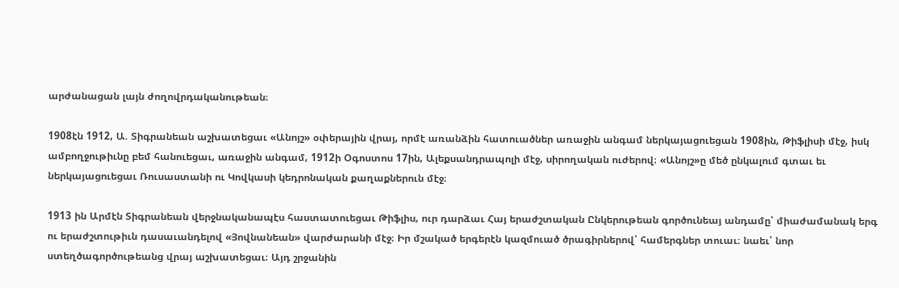արժանացան լայն ժողովրդականութեան։

1908էն 1912, Ա. Տիգրանեան աշխատեցաւ «Անոյշ» օփերային վրայ, որմէ առանձին հատուածներ առաջին անգամ ներկայացուեցան 1908ին, Թիֆլիսի մէջ, իսկ ամբողջութիւնը բեմ հանուեցաւ, առաջին անգամ, 1912ի Օգոստոս 17ին, Ալեքսանդրապոլի մէջ, սիրողական ուժերով։ «Անոյշ»ը մեծ ընկալում գտաւ եւ ներկայացուեցաւ Ռուսաստանի ու Կովկասի կեդրոնական քաղաքներուն մէջ։

1913 ին Արմէն Տիգրանեան վերջնականապէս հաստատուեցաւ Թիֆլիս, ուր դարձաւ Հայ երաժշտական Ընկերութեան գործունեայ անդամը՝ միաժամանակ երգ ու երաժշտութիւն դասաւանդելով «Յովնանեան» վարժարանի մէջ։ Իր մշակած երգերէն կազմուած ծրագիրներով՝ համերգներ տուաւ։ նաեւ՝ նոր ստեղծագործութեանց վրայ աշխատեցաւ։ Այդ շրջանին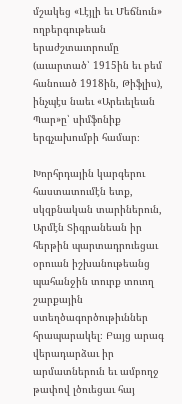մշակեց «Լէյլի եւ Մեճնուն» ողբերգութեան երաժշտաւորումը (աւարտած՝ 1915ին եւ բեմ հանուած 1918ին, Թիֆլիս), ինչպէս նաեւ «Արեւելեան Պար»ը՝ սիմֆոնիք երգչախումբի համար։

Խորհրդային կարգերու հաստատումէն ետք, սկզբնական տարիներուն, Արմէն Տիգրանեան իր հերթին պարտադրուեցաւ օրուան իշխանութեանց պահանջին տուրք տուող շարքային ստեղծագործութիւններ հրապարակել։ Բայց արագ վերադարձաւ իր արմատներուն եւ ամբողջ թափով լծուեցաւ հայ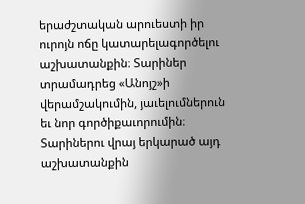երաժշտական արուեստի իր ուրոյն ոճը կատարելագործելու աշխատանքին։ Տարիներ տրամադրեց «Անոյշ»ի վերամշակումին, յաւելումներուն եւ նոր գործիքաւորումին։ Տարիներու վրայ երկարած այդ աշխատանքին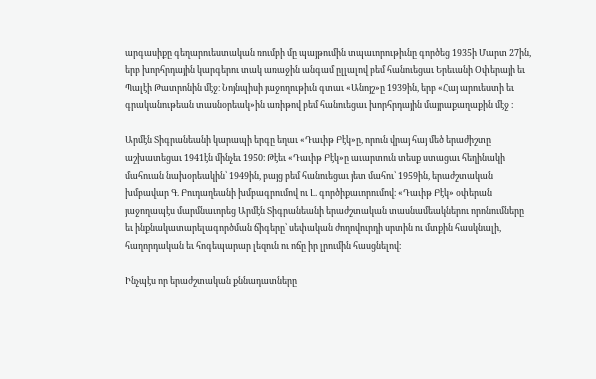արգասիքը գեղարուեստական ռումբի մը պայթումին տպաւորութիւնը գործեց 1935ի Մարտ 27ին, երբ խորհրդային կարգերու տակ առաջին անգամ ըլլալով բեմ հանուեցաւ Երեւանի Օփերայի եւ Պալէի Թատրոնին մէջ։ Նոյնպիսի յաջողութիւն գտաւ «Անոյշ»ը 1939ին, երբ «Հայ արուեստի եւ գրականութեան տասնօրեակ»ին առիթով բեմ հանուեցաւ խորհրդային մայրաքաղաքին մէջ ։

Արմէն Տիգրանեանի կարապի երգը եղաւ «Դաւիթ Բէկ»ը, որուն վրայ հայ մեծ երաժիշտը աշխատեցաւ 1941էն մինչեւ 1950։ Թէեւ «Դաւիթ Բէկ»ը աւարտուն տեսք ստացաւ հեղինակի մահուան նախօրեակին՝ 1949ին, բայց բեմ հանուեցաւ յետ մահու՝ 1959ին, երաժշտական խմբավար Գ. Բուդաղեանի խմբագրումով ու Լ. գործիքաւորումով։ «Դաւիթ Բէկ» օփերան յաջողապէս մարմնաւորեց Արմէն Տիգրանեանի երաժշտական տասնամեակներու որոնումները եւ ինքնակատարելագործման ճիգերը՝ սեփական ժողովուրդի սրտին ու մտքին հասկնալի, հաղորդական եւ հոգեպարար լեզուն ու ոճը իր լրումին հասցնելով։

Ինչպէս որ երաժշտական քննադատները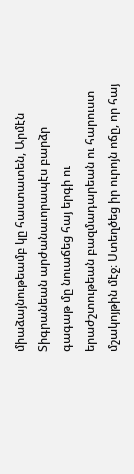միաձայնութեամբ կը հաստատեն, Արմէն Տիգրանեան արժանաւորապէս բարձր գագաթ մը նուաճեց հայ երգի ու երաժշտութեան բազմադարեան ու հարուստ մշակոյթին մէջ։ Ստեղծեց իր ուրոյն ոճը, որ հայ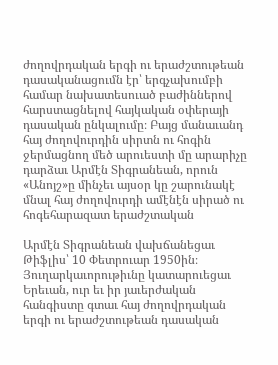ժողովրդական երգի ու երաժշտութեան դասականացումն էր՝ երգչախումբի համար նախատեսուած բաժիններով հարստացնելով հայկական օփերայի դասական ընկալումը։ Բայց մանաւանդ հայ ժողովուրդին սիրտն ու հոգին ջերմացնող մեծ արուեստի մը արարիչը դարձաւ Արմէն Տիգրանեան, որուն «Անոյշ»ը մինչեւ այսօր կը շարունակէ մնալ հայ ժողովուրդի ամէնէն սիրած ու հոգեհարազատ երաժշտական

Արմէն Տիգրանեան վախճանեցաւ Թիֆլիս՝ 10 Փետրուար 1950ին։ Յուղարկաւորութիւնը կատարուեցաւ Երեւան, ուր եւ իր յաւերժական հանգիստը գտաւ հայ ժողովրդական երգի ու երաժշտութեան դասական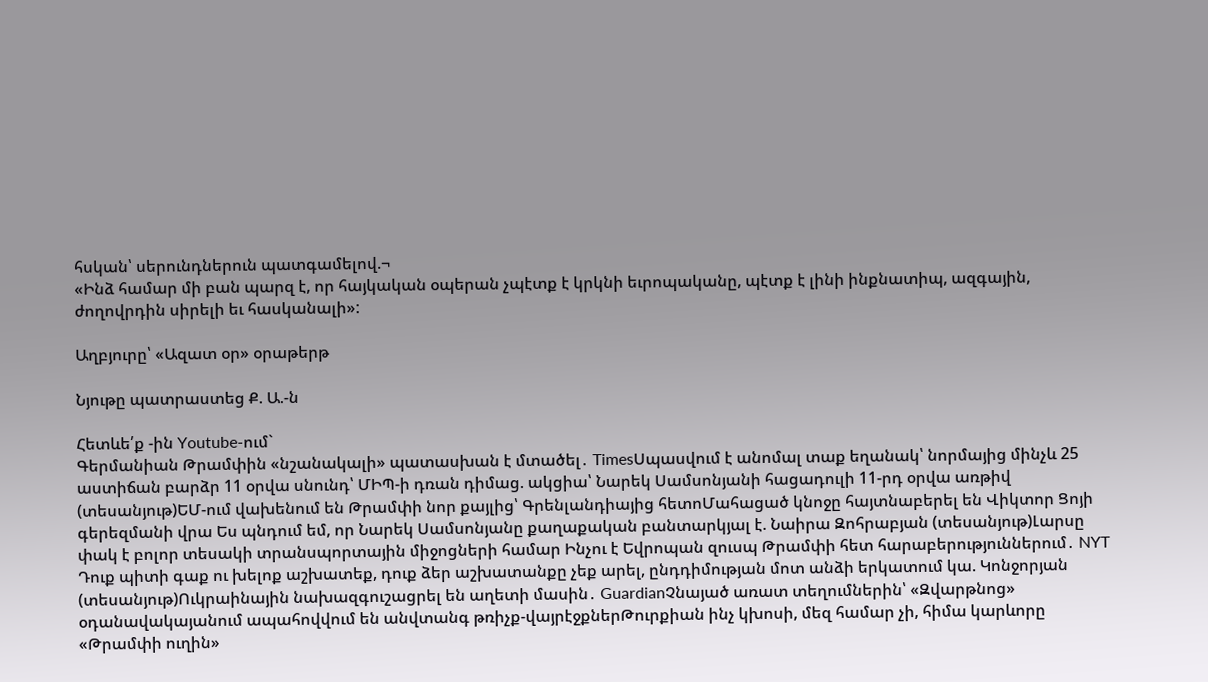հսկան՝ սերունդներուն պատգամելով.¬
«Ինձ համար մի բան պարզ է, որ հայկական օպերան չպէտք է կրկնի եւրոպականը, պէտք է լինի ինքնատիպ, ազգային, ժողովրդին սիրելի եւ հասկանալի»:

Աղբյուրը՝ «Ազատ օր» օրաթերթ

Նյութը պատրաստեց Ք. Ա.-ն

Հետևե՛ք -ին Youtube-ում`
Գերմանիան Թրամփին «նշանակալի» պատասխան է մտածել․ TimesՍպասվում է անոմալ տաք եղանակ՝ նորմայից մինչև 25 աստիճան բարձր 11 օրվա սնունդ՝ ՄԻՊ-ի դռան դիմաց. ակցիա՝ Նարեկ Սամսոնյանի հացադուլի 11-րդ օրվա առթիվ (տեսանյութ)ԵՄ-ում վախենում են Թրամփի նոր քայլից՝ Գրենլանդիայից հետոՄահացած կնոջը հայտնաբերել են Վիկտոր Ցոյի գերեզմանի վրա Ես պնդում եմ, որ Նարեկ Սամսոնյանը քաղաքական բանտարկյալ է. Նաիրա Զոհրաբյան (տեսանյութ)Լարսը փակ է բոլոր տեսակի տրանսպորտային միջոցների համար Ինչու է Եվրոպան զուսպ Թրամփի հետ հարաբերություններում․ NYT Դուք պիտի գաք ու խելոք աշխատեք, դուք ձեր աշխատանքը չեք արել, ընդդիմության մոտ անձի երկատում կա. Կոնջորյան (տեսանյութ)Ուկրաինային նախազգուշացրել են աղետի մասին․ GuardianՉնայած առատ տեղումներին՝ «Զվարթնոց» օդանավակայանում ապահովվում են անվտանգ թռիչք-վայրէջքներԹուրքիան ինչ կխոսի, մեզ համար չի, հիմա կարևորը «Թրամփի ուղին»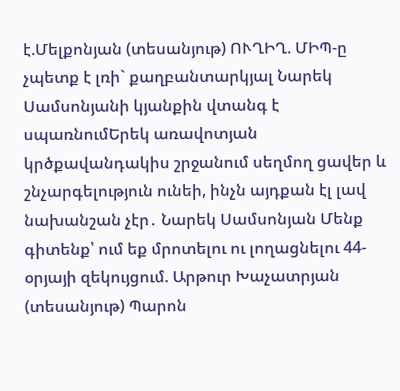է.Մելքոնյան (տեսանյութ) ՈՒՂԻՂ. ՄԻՊ-ը չպետք է լռի` քաղբանտարկյալ Նարեկ Սամսոնյանի կյանքին վտանգ է սպառնումԵրեկ առավոտյան կրծքավանդակիս շրջանում սեղմող ցավեր և շնչարգելություն ունեի, ինչն այդքան էլ լավ նախանշան չէր․ Նարեկ Սամսոնյան Մենք գիտենք՝ ում եք մրոտելու ու լողացնելու 44-օրյայի զեկույցում. Արթուր Խաչատրյան (տեսանյութ) Պարոն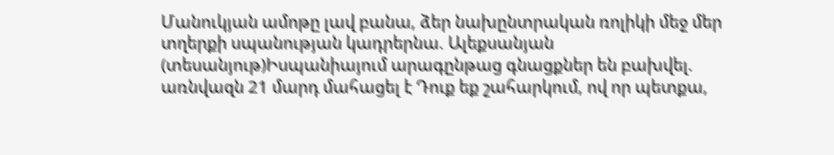Մանուկյան ամոթը լավ բանա, ձեր նախընտրական ռոլիկի մեջ մեր տղերքի սպանության կադրերնա. Ալեքսանյան (տեսանյութ)Իսպանիայում արագընթաց գնացքներ են բախվել. առնվազն 21 մարդ մահացել է Դուք եք շահարկում, ով որ պետքա,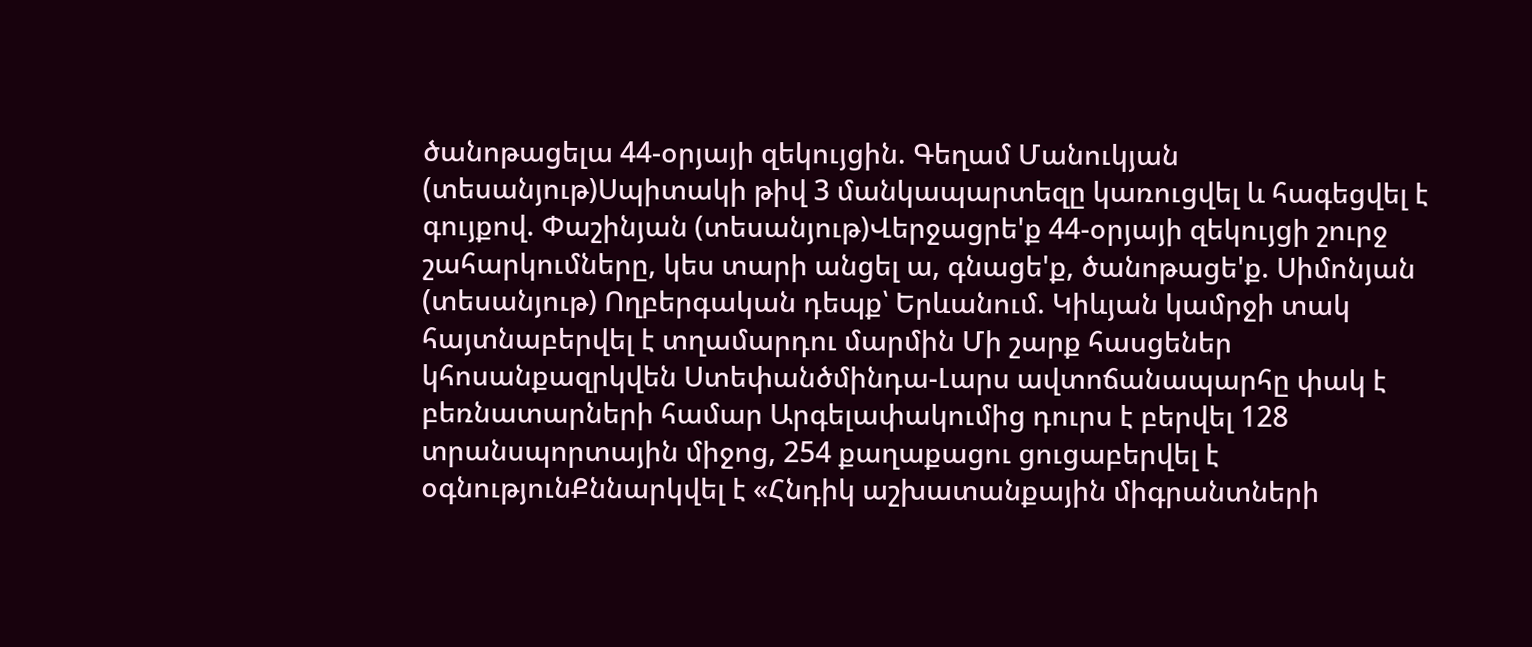ծանոթացելա 44-օրյայի զեկույցին. Գեղամ Մանուկյան (տեսանյութ)Սպիտակի թիվ 3 մանկապարտեզը կառուցվել և հագեցվել է գույքով. Փաշինյան (տեսանյութ)Վերջացրե'ք 44-օրյայի զեկույցի շուրջ շահարկումները, կես տարի անցել ա, գնացե'ք, ծանոթացե'ք. Սիմոնյան (տեսանյութ) Ողբերգական դեպք՝ Երևանում. Կիևյան կամրջի տակ հայտնաբերվել է տղամարդու մարմին Մի շարք հասցեներ կհոսանքազրկվեն Ստեփանծմինդա-Լարս ավտոճանապարհը փակ է բեռնատարների համար Արգելափակումից դուրս է բերվել 128 տրանսպորտային միջոց, 254 քաղաքացու ցուցաբերվել է օգնությունՔննարկվել է «Հնդիկ աշխատանքային միգրանտների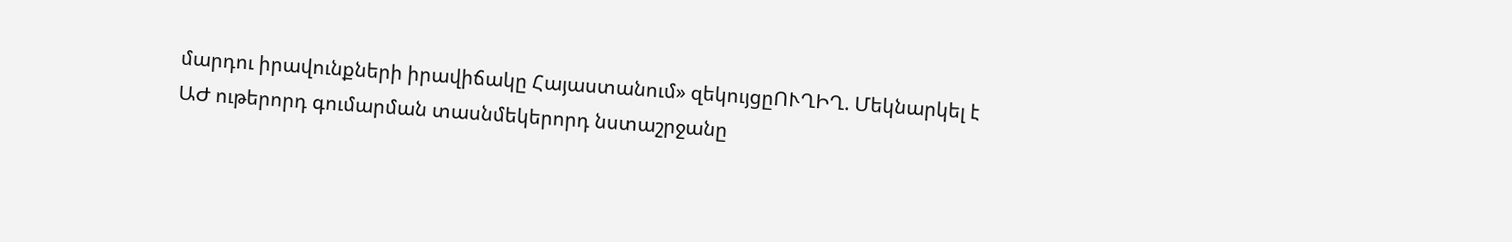մարդու իրավունքների իրավիճակը Հայաստանում» զեկույցըՈՒՂԻՂ. Մեկնարկել է ԱԺ ութերորդ գումարման տասնմեկերորդ նստաշրջանը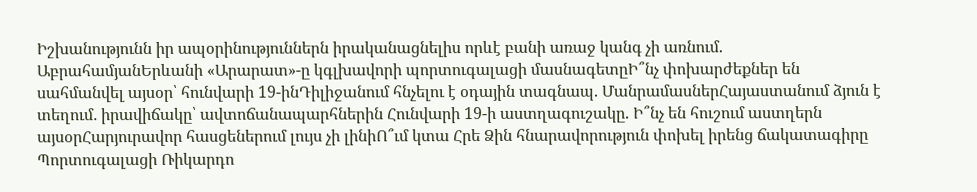Իշխանությունն իր ապօրինություններն իրականացնելիս որևէ բանի առաջ կանգ չի առնում. ԱբրահամյանԵրևանի «Արարատ»-ը կգլխավորի պորտուգալացի մասնագետըԻ՞նչ փոխարժեքներ են սահմանվել այսօր՝ հունվարի 19-ինԴիլիջանում հնչելու է օդային տագնապ. ՄանրամասներՀայաստանում ձյուն է տեղում․ իրավիճակը՝ ավտոճանապարհներին Հունվարի 19-ի աստղագուշակը. Ի՞նչ են հուշում աստղերն այսօրՀարյուրավոր հասցեներում լույս չի լինիՈ՞ւմ կտա Հրե Ձին հնարավորություն փոխել իրենց ճակատագիրը Պորտուգալացի Ռիկարդո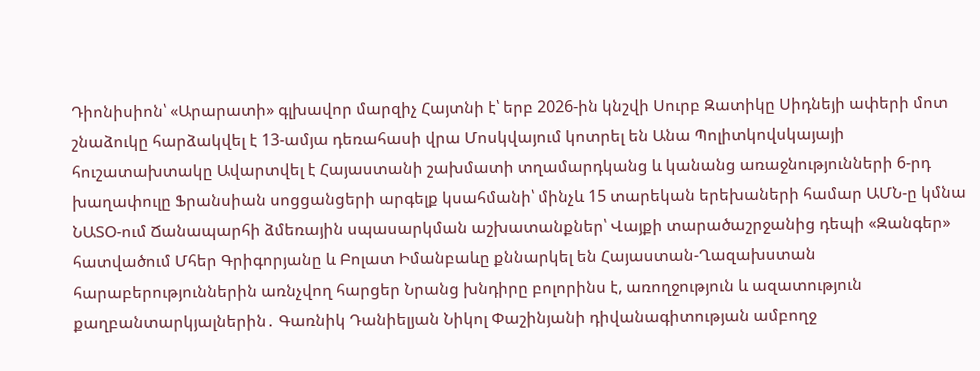Դիոնիսիոն՝ «Արարատի» գլխավոր մարզիչ Հայտնի է՝ երբ 2026-ին կնշվի Սուրբ Զատիկը Սիդնեյի ափերի մոտ շնաձուկը հարձակվել է 13-ամյա դեռահասի վրա Մոսկվայում կոտրել են Անա Պոլիտկովսկայայի հուշատախտակը Ավարտվել է Հայաստանի շախմատի տղամարդկանց և կանանց առաջնությունների 6-րդ խաղափուլը Ֆրանսիան սոցցանցերի արգելք կսահմանի՝ մինչև 15 տարեկան երեխաների համար ԱՄՆ-ը կմնա ՆԱՏՕ-ում Ճանապարհի ձմեռային սպասարկման աշխատանքներ՝ Վայքի տարածաշրջանից դեպի «Զանգեր» հատվածում Մհեր Գրիգորյանը և Բոլատ Իմանբաևը քննարկել են Հայաստան-Ղազախստան հարաբերություններին առնչվող հարցեր Նրանց խնդիրը բոլորինս է, առողջություն և ազատություն քաղբանտարկյալներին․ Գառնիկ Դանիելյան Նիկոլ Փաշինյանի դիվանագիտության ամբողջ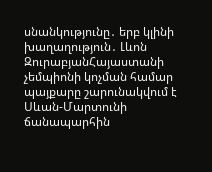սնանկությունը․ երբ կլինի խաղաղություն․ Լևոն ԶուրաբյանՀայաստանի չեմպիոնի կոչման համար պայքարը շարունակվում է Սևան-Մարտունի ճանապարհին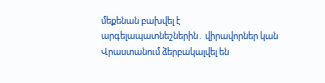մեքենան բախվել է արգելապատնեշներին․ վիրավորներ կան Վրաստանում ձերբակալվել են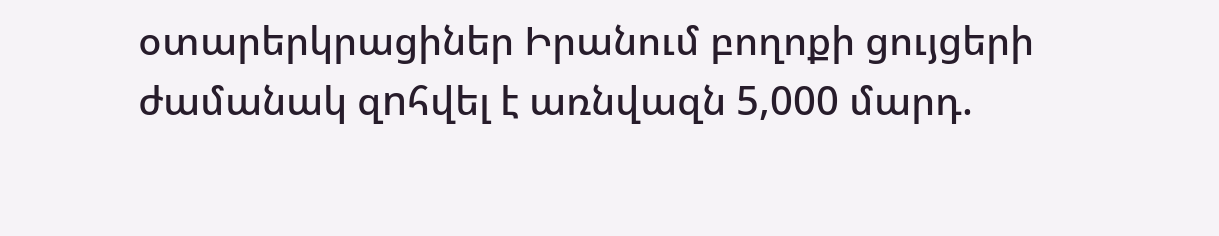օտարերկրացիներ Իրանում բողոքի ցույցերի ժամանակ զnհվել է առնվազն 5,000 մարդ.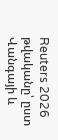Reuters 2026 թվականը՝ ըստ Վանգայի և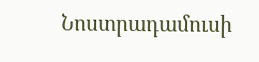Նոստրադամուսի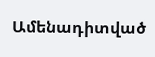Ամենադիտված